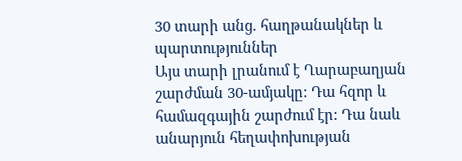30 տարի անց. հաղթանակներ և պարտություններ
Այս տարի լրանում է Ղարաբաղյան շարժման 30-ամյակը: Դա հզոր և համազգային շարժում էր: Դա նաև անարյուն հեղափոխության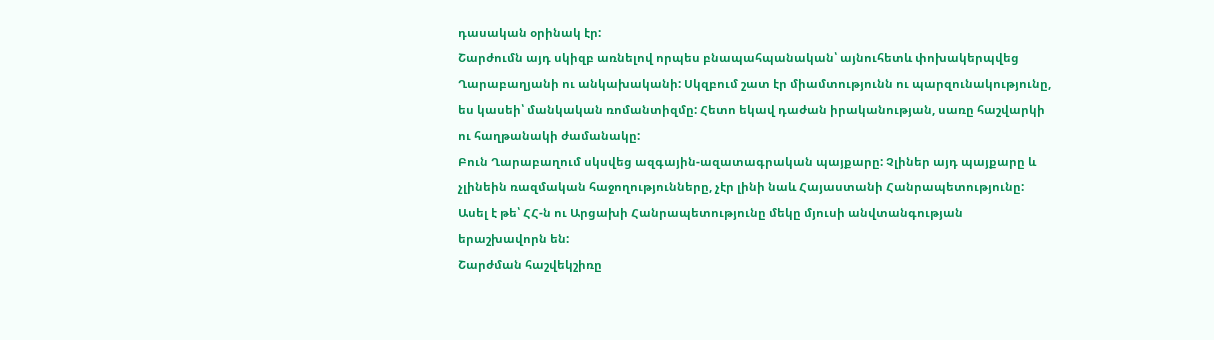դասական օրինակ էր:
Շարժումն այդ սկիզբ առնելով որպես բնապահպանական՝ այնուհետև փոխակերպվեց Ղարաբաղյանի ու անկախականի: Սկզբում շատ էր միամտությունն ու պարզունակությունը, ես կասեի՝ մանկական ռոմանտիզմը: Հետո եկավ դաժան իրականության, սառը հաշվարկի ու հաղթանակի ժամանակը:
Բուն Ղարաբաղում սկսվեց ազգային-ազատագրական պայքարը: Չլիներ այդ պայքարը և չլինեին ռազմական հաջողությունները, չէր լինի նաև Հայաստանի Հանրապետությունը: Ասել է թե՝ ՀՀ-ն ու Արցախի Հանրապետությունը մեկը մյուսի անվտանգության երաշխավորն են:
Շարժման հաշվեկշիռը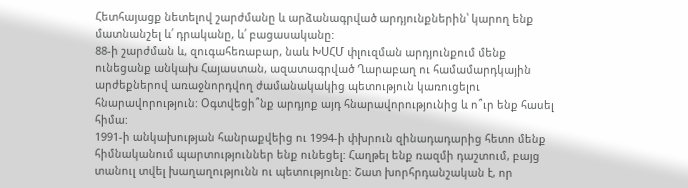Հետհայացք նետելով շարժմանը և արձանագրված արդյունքներին՝ կարող ենք մատնանշել և՛ դրականը, և՛ բացասականը:
88-ի շարժման և, զուգահեռաբար, նաև ԽՍՀՄ փլուզման արդյունքում մենք ունեցանք անկախ Հայաստան, ազատագրված Ղարաբաղ ու համամարդկային արժեքներով առաջնորդվող ժամանակակից պետություն կառուցելու հնարավորություն: Օգտվեցի՞նք արդյոք այդ հնարավորությունից և ո՞ւր ենք հասել հիմա:
1991-ի անկախության հանրաքվեից ու 1994-ի փխրուն զինադադարից հետո մենք հիմնականում պարտություններ ենք ունեցել: Հաղթել ենք ռազմի դաշտում, բայց տանուլ տվել խաղաղությունն ու պետությունը: Շատ խորհրդանշական է, որ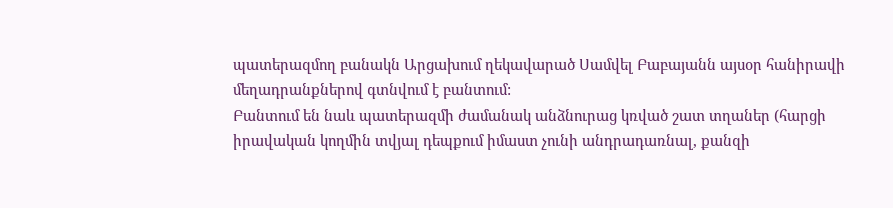պատերազմող բանակն Արցախում ղեկավարած Սամվել Բաբայանն այսօր հանիրավի մեղադրանքներով գտնվում է բանտում:
Բանտում են նաև պատերազմի ժամանակ անձնուրաց կռված շատ տղաներ (հարցի իրավական կողմին տվյալ դեպքում իմաստ չունի անդրադառնալ, քանզի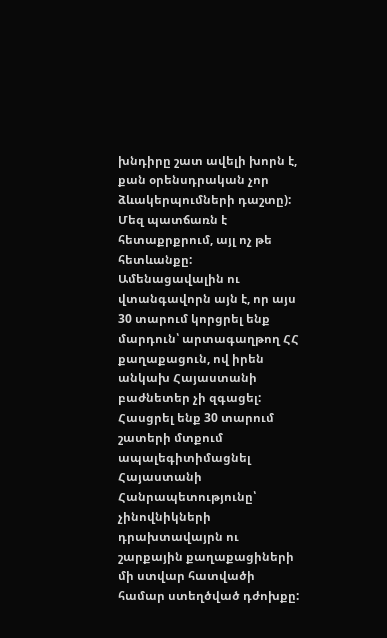խնդիրը շատ ավելի խորն է, քան օրենսդրական չոր ձևակերպումների դաշտը): Մեզ պատճառն է հետաքրքրում, այլ ոչ թե հետևանքը:
Ամենացավալին ու վտանգավորն այն է, որ այս 30 տարում կորցրել ենք մարդուն՝ արտագաղթող ՀՀ քաղաքացուն, ով իրեն անկախ Հայաստանի բաժնետեր չի զգացել:
Հասցրել ենք 30 տարում շատերի մտքում ապալեգիտիմացնել Հայաստանի Հանրապետությունը՝ չինովնիկների դրախտավայրն ու շարքային քաղաքացիների մի ստվար հատվածի համար ստեղծված դժոխքը: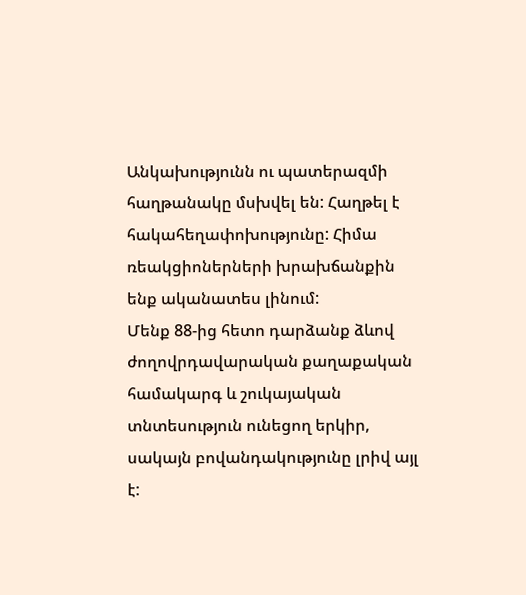Անկախությունն ու պատերազմի հաղթանակը մսխվել են: Հաղթել է հակահեղափոխությունը: Հիմա ռեակցիոներների խրախճանքին ենք ականատես լինում:
Մենք 88-ից հետո դարձանք ձևով ժողովրդավարական քաղաքական համակարգ և շուկայական տնտեսություն ունեցող երկիր, սակայն բովանդակությունը լրիվ այլ է: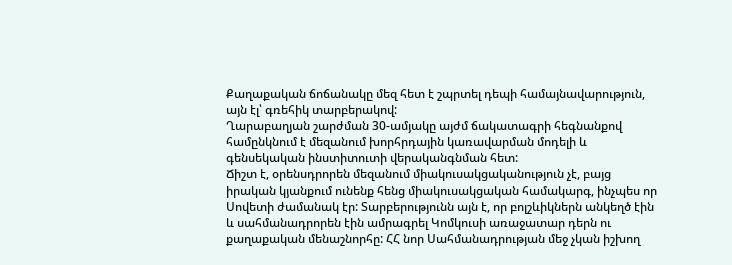Քաղաքական ճոճանակը մեզ հետ է շպրտել դեպի համայնավարություն, այն էլ՝ գռեհիկ տարբերակով:
Ղարաբաղյան շարժման 30-ամյակը այժմ ճակատագրի հեգնանքով համընկնում է մեզանում խորհրդային կառավարման մոդելի և գենսեկական ինստիտուտի վերականգնման հետ:
Ճիշտ է, օրենսդրորեն մեզանում միակուսակցականություն չէ, բայց իրական կյանքում ունենք հենց միակուսակցական համակարգ, ինչպես որ Սովետի ժամանակ էր: Տարբերությունն այն է, որ բոլշևիկներն անկեղծ էին և սահմանադրորեն էին ամրագրել Կոմկուսի առաջատար դերն ու քաղաքական մենաշնորհը: ՀՀ նոր Սահմանադրության մեջ չկան իշխող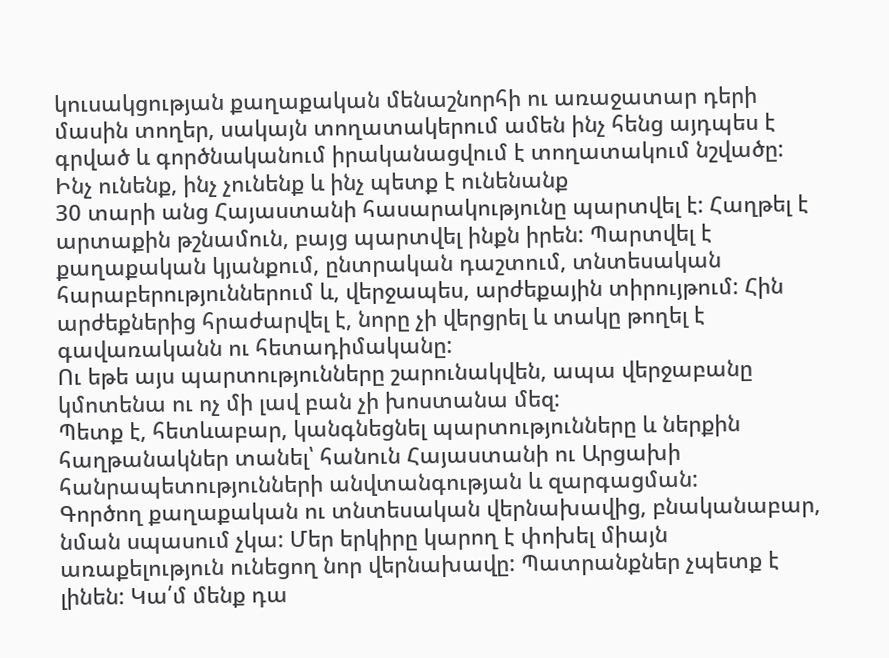կուսակցության քաղաքական մենաշնորհի ու առաջատար դերի մասին տողեր, սակայն տողատակերում ամեն ինչ հենց այդպես է գրված և գործնականում իրականացվում է տողատակում նշվածը:
Ինչ ունենք, ինչ չունենք և ինչ պետք է ունենանք
30 տարի անց Հայաստանի հասարակությունը պարտվել է: Հաղթել է արտաքին թշնամուն, բայց պարտվել ինքն իրեն: Պարտվել է քաղաքական կյանքում, ընտրական դաշտում, տնտեսական հարաբերություններում և, վերջապես, արժեքային տիրույթում: Հին արժեքներից հրաժարվել է, նորը չի վերցրել և տակը թողել է գավառականն ու հետադիմականը:
Ու եթե այս պարտությունները շարունակվեն, ապա վերջաբանը կմոտենա ու ոչ մի լավ բան չի խոստանա մեզ:
Պետք է, հետևաբար, կանգնեցնել պարտությունները և ներքին հաղթանակներ տանել՝ հանուն Հայաստանի ու Արցախի հանրապետությունների անվտանգության և զարգացման:
Գործող քաղաքական ու տնտեսական վերնախավից, բնականաբար, նման սպասում չկա: Մեր երկիրը կարող է փոխել միայն առաքելություն ունեցող նոր վերնախավը: Պատրանքներ չպետք է լինեն: Կա՛մ մենք դա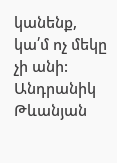կանենք, կա՛մ ոչ մեկը չի անի:
Անդրանիկ Թևանյան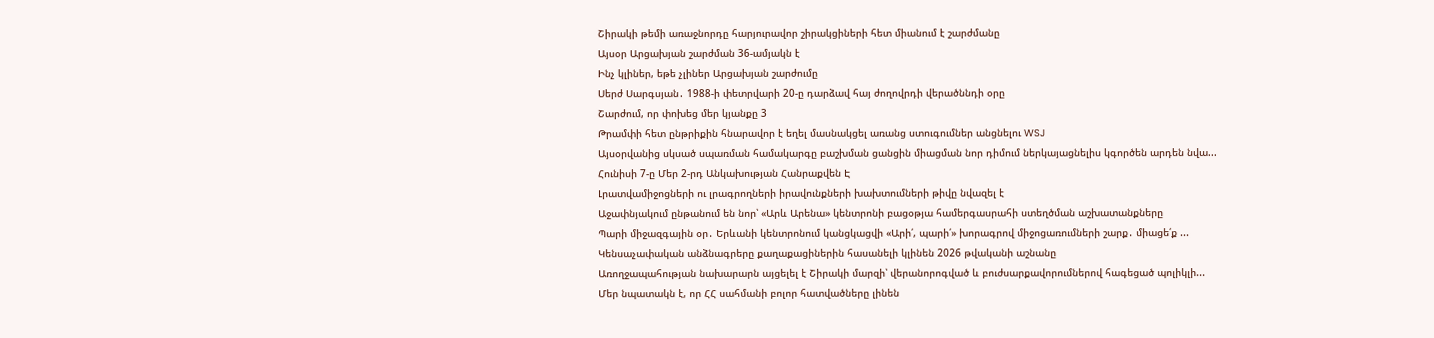Շիրակի թեմի առաջնորդը հարյուրավոր շիրակցիների հետ միանում է շարժմանը
Այսօր Արցախյան շարժման 36-ամյակն է
Ինչ կլիներ, եթե չլիներ Արցախյան շարժումը
Սերժ Սարգսյան․ 1988-ի փետրվարի 20-ը դարձավ հայ ժողովրդի վերածննդի օրը
Շարժում, որ փոխեց մեր կյանքը 3
Թրամփի հետ ընթրիքին հնարավոր է եղել մասնակցել առանց ստուգումներ անցնելու WSJ
Այսօրվանից սկսած սպառման համակարգը բաշխման ցանցին միացման նոր դիմում ներկայացնելիս կգործեն արդեն նվա...
Հունիսի 7-ը Մեր 2-րդ Անկախության Հանրաքվեն Է
Լրատվամիջոցների ու լրագրողների իրավունքների խախտումների թիվը նվազել է
Աջափնյակում ընթանում են նոր՝ «Արև Արենա» կենտրոնի բացօթյա համերգասրահի ստեղծման աշխատանքները
Պարի միջազգային օր․ Երևանի կենտրոնում կանցկացվի «Արի՛, պարի՛» խորագրով միջոցառումների շարք․ միացե՛ք ...
Կենսաչափական անձնագրերը քաղաքացիներին հասանելի կլինեն 2026 թվականի աշնանը
Առողջապահության նախարարն այցելել է Շիրակի մարզի՝ վերանորոգված և բուժսարքավորումներով հագեցած պոլիկլի...
Մեր նպատակն է, որ ՀՀ սահմանի բոլոր հատվածները լինեն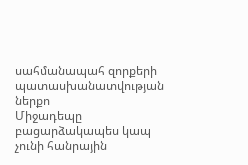սահմանապահ զորքերի պատասխանատվության ներքո
Միջադեպը բացարձակապես կապ չունի հանրային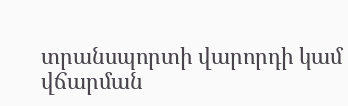տրանսպորտի վարորդի կամ վճարման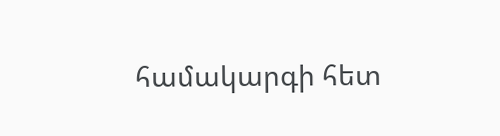համակարգի հետ